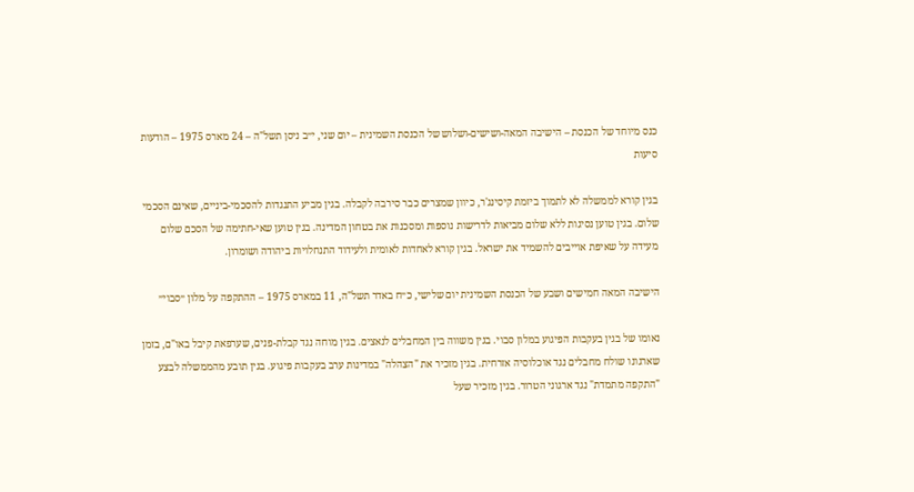כנס מיוחד של הכנסת – הישיבה המאה-ושישים-ושלוש של הכנסת השמינית – יום שני, י״ב ניסן תשל"ה – 24 מארס 1975 – הודעות סיעות

בגין קורא לממשלה לא לתמוך ביזמת קיסינג'ר, כיוון שמצרים כבר סירבה לקבלה. בגין מביע התנגדות להסכמי-ביניים, שאינם הסכמי שלום. בגין טוען נסיגות ללא שלום מביאות לדרישות נוספות ומסכנות את בטחון המדינה. בגין טוען שאי-חתימה של הסכם שלום מעידה על שאיפת אוייבים להשמיד את ישראל. בגין קורא לאחדות לאומית ולעידוד התנחלויות ביהודה ושומרון.

הישיבה המאה חמישים ושבע של הכנסת השמינית יום שלישי, כ״ח באדר תשל"ה, 11 במארס 1975 – ההתקפה על מלון ״סבוי״

נאומו של בגין בעקבות הפיגוע במלון סבוי. בגין משווה בין המחבלים לנאצים. בגין מוחה נגד קבלת-פנים, שערפאת קיבל באו"ם, בזמן שארגונו שולח מחבלים נגד אוכלוסיה אזרחית. בגין מזכיר את "הצהלה" במדינות ערב בעקבות פיגוע. בגין תובע מהממשלה לבצע "התקפה מתמדת" נגד ארגוני הטרור. בגין מזכיר שעל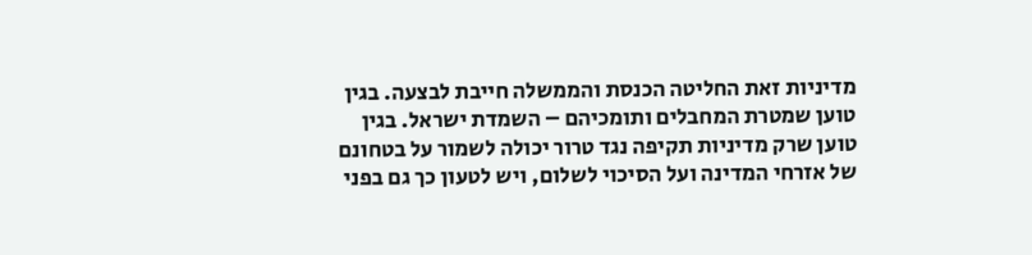מדיניות זאת החליטה הכנסת והממשלה חייבת לבצעה. בגין טוען שמטרת המחבלים ותומכיהם – השמדת ישראל. בגין טוען שרק מדיניות תקיפה נגד טרור יכולה לשמור על בטחונם של אזרחי המדינה ועל הסיכוי לשלום, ויש לטעון כך גם בפני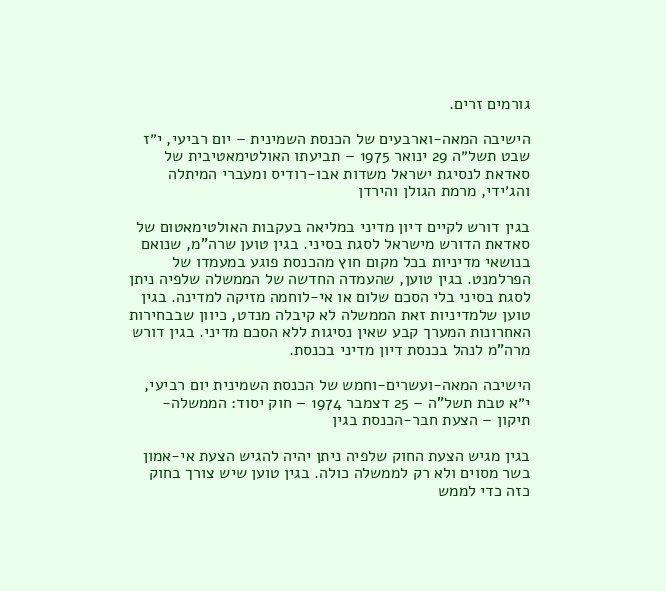גורמים זרים.

הישיבה המאה-וארבעים של הכנסת השמינית – יום רביעי, י״ז שבט תשל״ה 29 ינואר 1975 – תביעתו האולטימאטיבית של סאדאת לנסיגת ישראל משדות אבו-רודיס ומעברי המיתלה והג׳ידי, מרמת הגולן והירדן

בגין דורש לקיים דיון מדיני במליאה בעקבות האולטימאטום של סאדאת הדורש מישראל לסגת בסיני. בגין טוען שרה"מ, שנואם בנושאי מדיניות בכל מקום חוץ מהכנסת פוגע במעמדו של הפרלמנט. בגין טוען, שהעמדה החדשה של הממשלה שלפיה ניתן לסגת בסיני בלי הסכם שלום או אי-לוחמה מזיקה למדינה. בגין טוען שלמדיניות זאת הממשלה לא קיבלה מנדט, כיוון שבבחירות האחרונות המערך קבע שאין נסיגות ללא הסכם מדיני. בגין דורש מרה"מ לנהל בכנסת דיון מדיני בכנסת.

הישיבה המאה-ועשרים-וחמש של הכנסת השמינית יום רביעי, י״א טבת תשל"ה – 25 דצמבר 1974 – חוק יסוד: הממשלה- תיקון – הצעת חבר-הכנסת בגין

בגין מגיש הצעת החוק שלפיה ניתן יהיה להגיש הצעת אי-אמון בשר מסוים ולא רק לממשלה כולה. בגין טוען שיש צורך בחוק כזה כדי לממש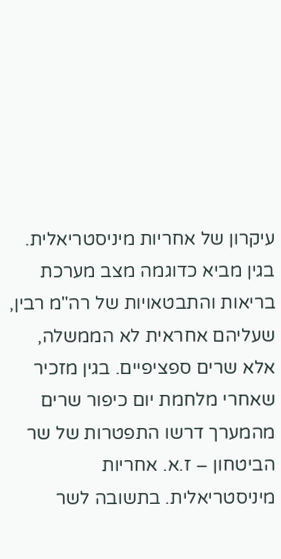עיקרון של אחריות מיניסטריאלית. בגין מביא כדוגמה מצב מערכת בריאות והתבטאויות של רה"מ רבין, שעליהם אחראית לא הממשלה, אלא שרים ספציפיים. בגין מזכיר שאחרי מלחמת יום כיפור שרים מהמערך דרשו התפטרות של שר הביטחון – ז.א. אחריות מיניסטריאלית. בתשובה לשר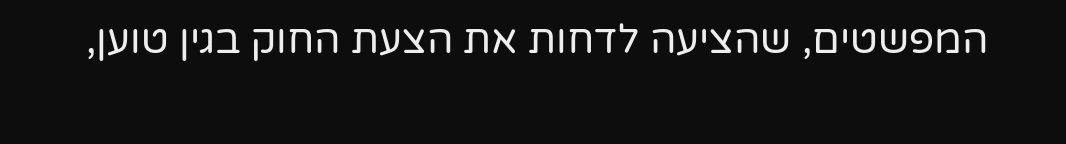המפשטים, שהציעה לדחות את הצעת החוק בגין טוען,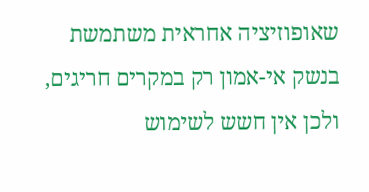שאופוזיציה אחראית משתמשת בנשק אי-אמון רק במקרים חריגים, ולכן אין חשש לשימוש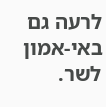לרעה גם באי-אמון לשר.